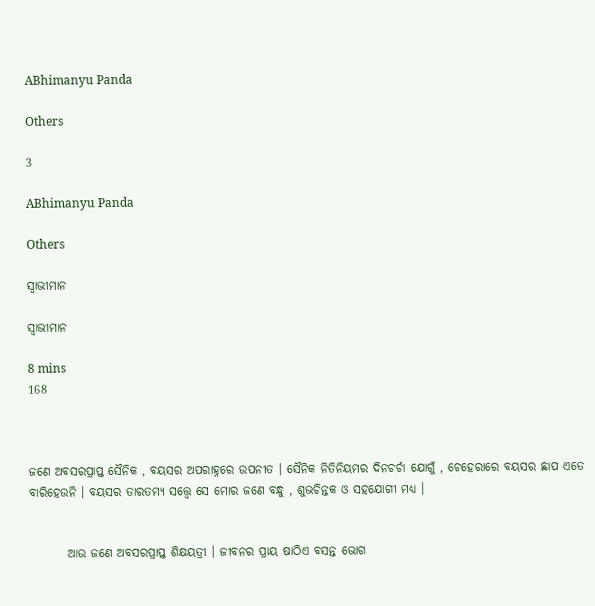ABhimanyu Panda

Others

3

ABhimanyu Panda

Others

ସ୍ୱାଭୀମାନ

ସ୍ୱାଭୀମାନ

8 mins
168



ଜଣେ ଅବସରପ୍ରାପ୍ତ ସୈନିକ , ବୟସର ଅପରାହ୍ନରେ ଉପନୀତ । ସୈନିକ ନିତିନିୟମର ଦିନଚର୍ଚା ଯୋଗୁଁ , ଚେହେରାରେ ବୟସର ଛାପ ଏତେ ବାରିହେଉନି । ବୟସର ତାରତମ୍ୟ ସତ୍ତ୍ୱେ ସେ ମୋର ଜଣେ ବନ୍ଧୁ , ଶୁଭଚିନ୍ତକ ଓ ସହଯୋଗୀ ମଧ୍ୟ ।


        ଆଉ ଜଣେ ଅବସରପ୍ରାପ୍ତ ଶିକ୍ଷୟତ୍ରୀ । ଜୀବନର ପ୍ରାୟ ଷାଠିଏ ବସନ୍ତ ଭୋଗ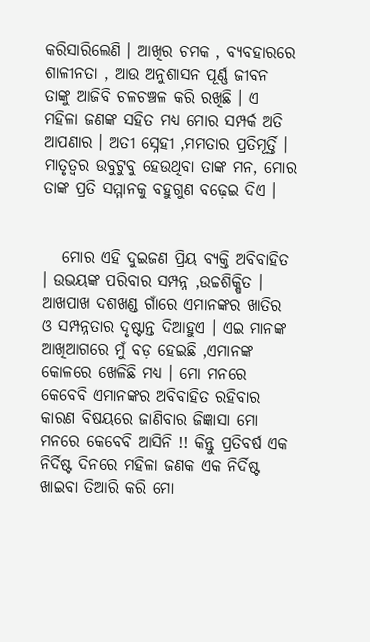କରିସାରିଲେଣି । ଆଖିର ଚମକ , ବ୍ୟବହାରରେ ଶାଳୀନତା , ଆଉ ଅନୁଶାସନ ପୂର୍ଣ୍ଣ ଜୀବନ ତାଙ୍କୁ ଆଜିବି ଚଳଚଞ୍ଚଳ କରି ରଖିଛି । ଏ ମହିଳା ଜଣଙ୍କ ସହିତ ମଧ୍ୟ ମୋର ସମ୍ପର୍କ ଅତି ଆପଣାର । ଅତୀ ସ୍ନେହୀ ,ମମତାର ପ୍ରତିମୂର୍ତ୍ତି । ମାତୃତ୍ବର ଉବୁଟୁବୁ ହେଉଥିବା ତାଙ୍କ ମନ, ମୋର ତାଙ୍କ ପ୍ରତି ସମ୍ମାନକୁ ବହୁଗୁଣ ବଢ଼େଇ ଦିଏ ।


   ମୋର ଏହି ଦୁଇଜଣ ପ୍ରିୟ ବ୍ୟକ୍ତି ଅବିବାହିତ । ଉଭୟଙ୍କ ପରିବାର ସମ୍ପନ୍ନ ,ଉଚ୍ଚଶିକ୍ଷିତ । ଆଖପାଖ ଦଶଖଣ୍ଡ ଗାଁରେ ଏମାନଙ୍କର ଖାତିର ଓ ସମ୍ପନ୍ନତାର ଦୃଷ୍ଟାନ୍ତ ଦିଆହୁଏ । ଏଇ ମାନଙ୍କ ଆଖିଆଗରେ ମୁଁ ବଡ଼ ହେଇଛି ,ଏମାନଙ୍କ କୋଳରେ ଖେଳିଛି ମଧ୍ୟ । ମୋ ମନରେ କେବେବି ଏମାନଙ୍କର ଅବିବାହିତ ରହିବାର କାରଣ ବିଷୟରେ ଜାଣିବାର ଜିଜ୍ଞାସା ମୋ ମନରେ କେବେବି ଆସିନି !! କିନ୍ତୁ ପ୍ରତିବର୍ଷ ଏକ ନିର୍ଦିଷ୍ଟ ଦିନରେ ମହିଳା ଜଣକ ଏକ ନିର୍ଦିଷ୍ଟ ଖାଇବା ତିଆରି କରି ମୋ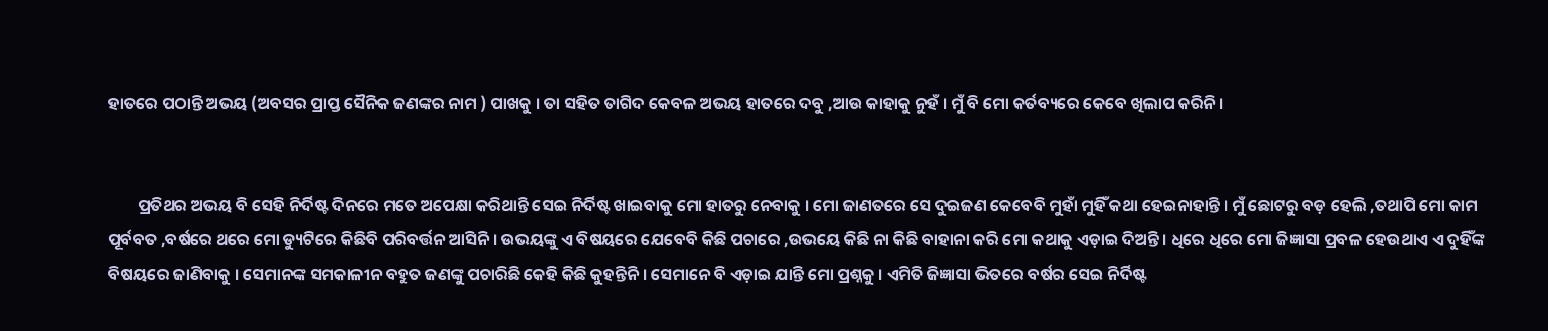ହାତରେ ପଠାନ୍ତି ଅଭୟ (ଅବସର ପ୍ରାପ୍ତ ସୈନିକ ଜଣଙ୍କର ନାମ ) ପାଖକୁ । ତା ସହିତ ତାଗିଦ କେବଳ ଅଭୟ ହାତରେ ଦବୁ ,ଆଉ କାହାକୁ ନୁହଁ । ମୁଁ ବି ମୋ କର୍ତବ୍ୟରେ କେବେ ଖିଲାପ କରିନି ।


        ପ୍ରତିଥର ଅଭୟ ବି ସେହି ନିର୍ଦିଷ୍ଟ ଦିନରେ ମତେ ଅପେକ୍ଷା କରିଥାନ୍ତି ସେଇ ନିର୍ଦିଷ୍ଟ ଖାଇବାକୁ ମୋ ହାତରୁ ନେବାକୁ । ମୋ ଜାଣତରେ ସେ ଦୁଇଜଣ କେବେବି ମୁହାଁ ମୁହିଁ କଥା ହେଇନାହାନ୍ତି । ମୁଁ ଛୋଟରୁ ବଡ଼ ହେଲି ,ତଥାପି ମୋ କାମ ପୂର୍ବବତ ,ବର୍ଷରେ ଥରେ ମୋ ଡ୍ୟୁଟିରେ କିଛିବି ପରିବର୍ତ୍ତନ ଆସିନି । ଉଭୟଙ୍କୁ ଏ ବିଷୟରେ ଯେବେବି କିଛି ପଚାରେ ,ଉଭୟେ କିଛି ନା କିଛି ବାହାନା କରି ମୋ କଥାକୁ ଏଡ଼ାଇ ଦିଅନ୍ତି । ଧିରେ ଧିରେ ମୋ ଜିଜ୍ଞାସା ପ୍ରବଳ ହେଉଥାଏ ଏ ଦୁହିଁଙ୍କ ବିଷୟରେ ଜାଣିବାକୁ । ସେମାନଙ୍କ ସମକାଳୀନ ବହୁତ ଜଣଙ୍କୁ ପଚାରିଛି କେହି କିଛି କୁହନ୍ତିନି । ସେମାନେ ବି ଏଡ଼ାଇ ଯାନ୍ତି ମୋ ପ୍ରଶ୍ନକୁ । ଏମିତି ଜିଜ୍ଞାସା ଭିତରେ ବର୍ଷର ସେଇ ନିର୍ଦିଷ୍ଟ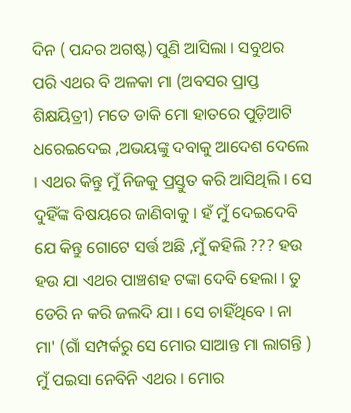ଦିନ ( ପନ୍ଦର ଅଗଷ୍ଟ) ପୁଣି ଆସିଲା । ସବୁଥର ପରି ଏଥର ବି ଅଳକା ମା (ଅବସର ପ୍ରାପ୍ତ ଶିକ୍ଷୟିତ୍ରୀ) ମତେ ଡାକି ମୋ ହାତରେ ପୁଡ଼ିଆଟି ଧରେଇଦେଇ ,ଅଭୟଙ୍କୁ ଦବାକୁ ଆଦେଶ ଦେଲେ । ଏଥର କିନ୍ତୁ ମୁଁ ନିଜକୁ ପ୍ରସ୍ତୁତ କରି ଆସିଥିଲି । ସେ ଦୁହିଁଙ୍କ ବିଷୟରେ ଜାଣିବାକୁ । ହଁ ମୁଁ ଦେଇଦେବି ଯେ କିନ୍ତୁ ଗୋଟେ ସର୍ତ୍ତ ଅଛି ,ମୁଁ କହିଲି ??? ହଉ ହଉ ଯା ଏଥର ପାଞ୍ଚଶହ ଟଙ୍କା ଦେବି ହେଲା । ତୁ ଡେରି ନ କରି ଜଲଦି ଯା । ସେ ଚାହିଁଥିବେ । ନା ମା' (ଗାଁ ସମ୍ପର୍କରୁ ସେ ମୋର ସାଆନ୍ତ ମା ଲାଗନ୍ତି ) ମୁଁ ପଇସା ନେବିନି ଏଥର । ମୋର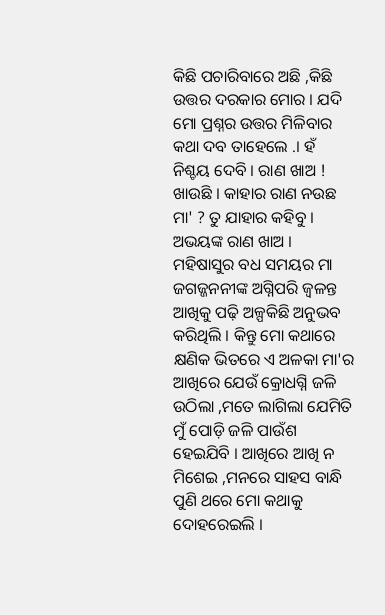କିଛି ପଚାରିବାରେ ଅଛି ,କିଛି ଉତ୍ତର ଦରକାର ମୋର । ଯଦି ମୋ ପ୍ରଶ୍ନର ଉତ୍ତର ମିଳିବାର କଥା ଦବ ତାହେଲେ .। ହଁ ନିଶ୍ଚୟ ଦେବି । ରାଣ ଖାଅ ! ଖାଉଛି । କାହାର ରାଣ ନଉଛ ମା' ? ତୁ ଯାହାର କହିବୁ । ଅଭୟଙ୍କ ରାଣ ଖାଅ । ମହିଷାସୁର ବଧ ସମୟର ମା ଜଗଜ୍ଜନନୀଙ୍କ ଅଗ୍ନିପରି ଜ୍ୱଳନ୍ତ ଆଖିକୁ ପଢ଼ି ଅଳ୍ପକିଛି ଅନୁଭବ କରିଥିଲି । କିନ୍ତୁ ମୋ କଥାରେ କ୍ଷଣିକ ଭିତରେ ଏ ଅଳକା ମା'ର ଆଖିରେ ଯେଉଁ କ୍ରୋଧଗ୍ନି ଜଳି ଉଠିଲା ,ମତେ ଲାଗିଲା ଯେମିତି ମୁଁ ପୋଡ଼ି ଜଳି ପାଉଁଶ ହେଇଯିବି । ଆଖିରେ ଆଖି ନ ମିଶେଇ ,ମନରେ ସାହସ ବାନ୍ଧି ପୁଣି ଥରେ ମୋ କଥାକୁ ଦୋହରେଇଲି ।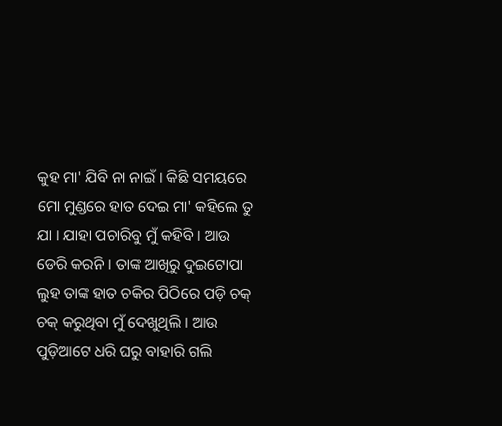କୁହ ମା' ଯିବି ନା ନାଇଁ । କିଛି ସମୟରେ ମୋ ମୁଣ୍ଡରେ ହାତ ଦେଇ ମା' କହିଲେ ତୁ ଯା । ଯାହା ପଚାରିବୁ ମୁଁ କହିବି । ଆଉ ଡେରି କରନି । ତାଙ୍କ ଆଖିରୁ ଦୁଇଟୋପା ଲୁହ ତାଙ୍କ ହାତ ଚକିର ପିଠିରେ ପଡ଼ି ଚକ୍ ଚକ୍ କରୁଥିବା ମୁଁ ଦେଖୁଥିଲି । ଆଉ ପୁଡ଼ିଆଟେ ଧରି ଘରୁ ବାହାରି ଗଲି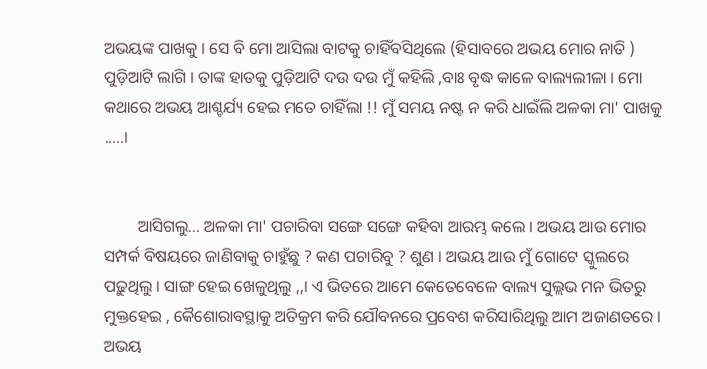ଅଭୟଙ୍କ ପାଖକୁ । ସେ ବି ମୋ ଆସିଲା ବାଟକୁ ଚାହିଁବସିଥିଲେ (ହିସାବରେ ଅଭୟ ମୋର ନାତି ) ପୁଡ଼ିଆଟି ଲାଗି । ତାଙ୍କ ହାତକୁ ପୁଡ଼ିଆଟି ଦଉ ଦଉ ମୁଁ କହିଲି ,ବାଃ ବୃଦ୍ଧ କାଳେ ବାଲ୍ୟଲୀଳା । ମୋ କଥାରେ ଅଭୟ ଆଶ୍ଚର୍ଯ୍ୟ ହେଇ ମତେ ଚାହିଁଲା !! ମୁଁ ସମୟ ନଷ୍ଟ ନ କରି ଧାଇଁଲି ଅଳକା ମା' ପାଖକୁ .....।


        ଆସିଗଲୁ... ଅଳକା ମା' ପଚାରିବା ସଙ୍ଗେ ସଙ୍ଗେ କହିବା ଆରମ୍ଭ କଲେ । ଅଭୟ ଆଉ ମୋର ସମ୍ପର୍କ ବିଷୟରେ ଜାଣିବାକୁ ଚାହୁଁଛୁ ? କଣ ପଚାରିବୁ ? ଶୁଣ । ଅଭୟ ଆଉ ମୁଁ ଗୋଟେ ସ୍କୁଲରେ ପଢ଼ୁଥିଲୁ । ସାଙ୍ଗ ହେଇ ଖେଳୁଥିଲୁ ,,। ଏ ଭିତରେ ଆମେ କେତେବେଳେ ବାଲ୍ୟ ସୁଲ୍ଲଭ ମନ ଭିତରୁ ମୁକ୍ତହେଇ , କୈଶୋରାବସ୍ଥାକୁ ଅତିକ୍ରମ କରି ଯୌବନରେ ପ୍ରବେଶ କରିସାରିଥିଲୁ ଆମ ଅଜାଣତରେ । ଅଭୟ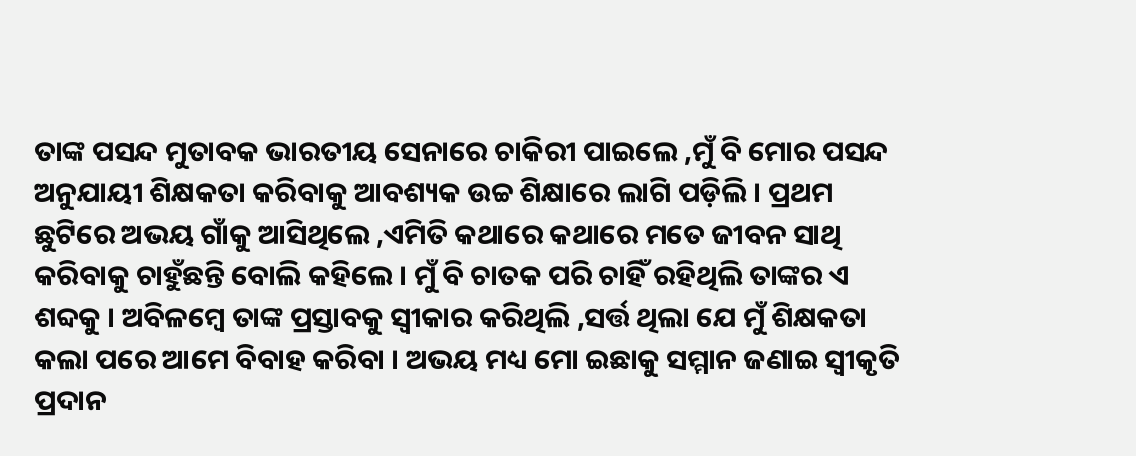ତାଙ୍କ ପସନ୍ଦ ମୁତାବକ ଭାରତୀୟ ସେନାରେ ଚାକିରୀ ପାଇଲେ ,ମୁଁ ବି ମୋର ପସନ୍ଦ ଅନୁଯାୟୀ ଶିକ୍ଷକତା କରିବାକୁ ଆବଶ୍ୟକ ଉଚ୍ଚ ଶିକ୍ଷାରେ ଲାଗି ପଡ଼ିଲି । ପ୍ରଥମ ଛୁଟିରେ ଅଭୟ ଗାଁକୁ ଆସିଥିଲେ ,ଏମିତି କଥାରେ କଥାରେ ମତେ ଜୀବନ ସାଥି କରିବାକୁ ଚାହୁଁଛନ୍ତି ବୋଲି କହିଲେ । ମୁଁ ବି ଚାତକ ପରି ଚାହିଁ ରହିଥିଲି ତାଙ୍କର ଏ ଶବ୍ଦକୁ । ଅବିଳମ୍ବେ ତାଙ୍କ ପ୍ରସ୍ତାବକୁ ସ୍ୱୀକାର କରିଥିଲି ,ସର୍ତ୍ତ ଥିଲା ଯେ ମୁଁ ଶିକ୍ଷକତା କଲା ପରେ ଆମେ ବିବାହ କରିବା । ଅଭୟ ମଧ୍ୟ ମୋ ଇଛାକୁ ସମ୍ମାନ ଜଣାଇ ସ୍ୱୀକୃତି ପ୍ରଦାନ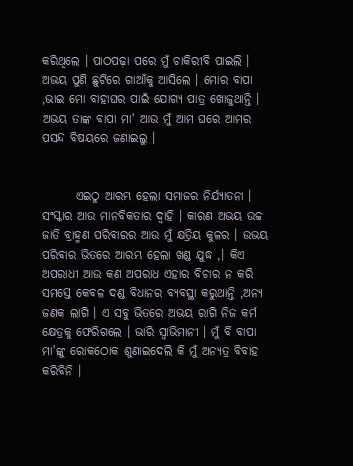କରିଥିଲେ । ପାଠପଢ଼ା ପରେ ମୁଁ ଚାକିରୀବି ପାଇଲି । ଅଭୟ ପୁଣି ଛୁଟିରେ ଗାଆଁକୁ ଆସିଲେ । ମୋର ବାପା ,ଭାଇ ମୋ ବାହାଘର ପାଇଁ ଯୋଗ୍ୟ ପାତ୍ର ଖୋଜୁଥାନ୍ତି । ଅଭୟ ତାଙ୍କ ବାପା ମା' ଆଉ ମୁଁ ଆମ ଘରେ ଆମର ପସନ୍ଦ ବିଷୟରେ ଜଣାଇଲୁ ।


       ଏଇଠୁ ଆରମ୍ଭ ହେଲା ସମାଜର ନିର୍ଯ୍ୟାତନା । ସଂସ୍କାର ଆଉ ମାନବିକତାର ଦ୍ୱାହି । କାରଣ ଅଭୟ ଉଚ୍ଚ ଜାତି ବ୍ରାହ୍ମଣ ପରିବାରର ଆଉ ମୁଁ କ୍ଷତ୍ରିୟ କୁଳର । ଉଭୟ ପରିବାର ଭିତରେ ଆରମ୍ଭ ହେଲା ଖଣ୍ଡ ଯୁଦ୍ଧ ,। କିଏ ଅପରାଧୀ ଆଉ କଣ ଅପରାଧ ଏହାର ବିଚାର ନ କରି ସମସ୍ତେ କେବଳ ଦଣ୍ଡ ବିଧାନର ବ୍ୟବସ୍ଥା କରୁଥାନ୍ତି ,ଅନ୍ୟ ଜଣକ ଲାଗି । ଏ ସବୁ ଭିତରେ ଅଭୟ ରାଗି ନିଜ କର୍ମ କ୍ଷେତ୍ରକୁ ଫେରିଗଲେ । ଭାରି ସ୍ୱାଭିମାନୀ । ମୁଁ ବି ବାପା ମା'ଙ୍କୁ ରୋକଠୋକ ଶୁଣାଇଦେଲି କି ମୁଁ ଅନ୍ୟତ୍ର ବିବାହ କରିବିନି ।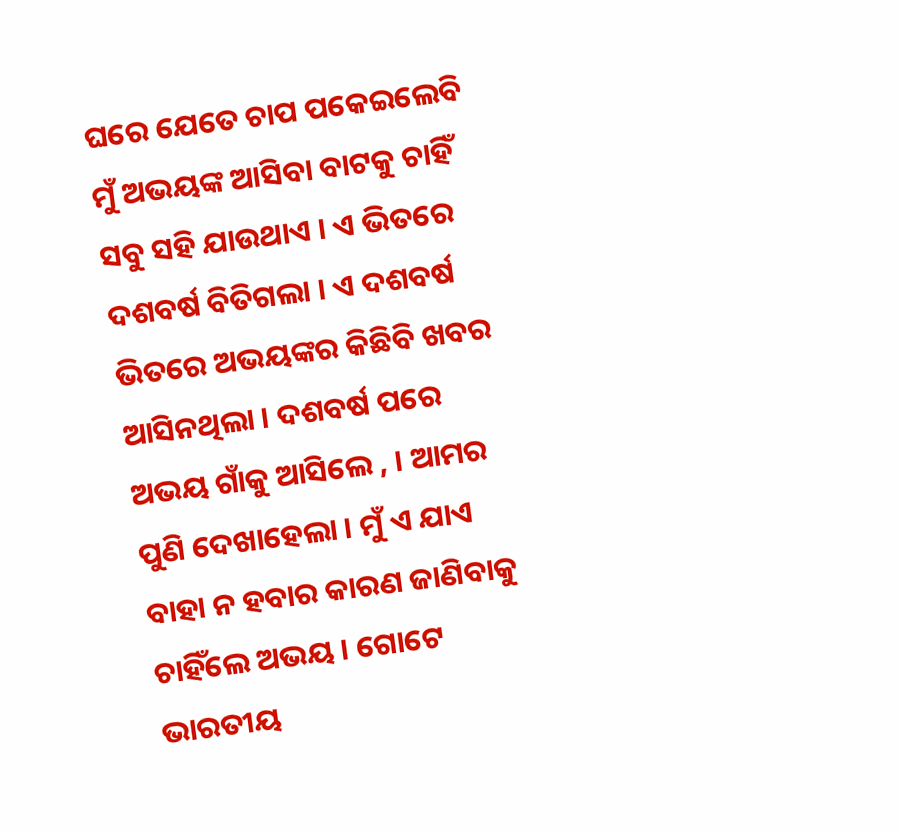ଘରେ ଯେତେ ଚାପ ପକେଇଲେବି ମୁଁ ଅଭୟଙ୍କ ଆସିବା ବାଟକୁ ଚାହିଁ ସବୁ ସହି ଯାଉଥାଏ । ଏ ଭିତରେ ଦଶବର୍ଷ ବିତିଗଲା । ଏ ଦଶବର୍ଷ ଭିତରେ ଅଭୟଙ୍କର କିଛିବି ଖବର ଆସିନଥିଲା । ଦଶବର୍ଷ ପରେ ଅଭୟ ଗାଁକୁ ଆସିଲେ , । ଆମର ପୁଣି ଦେଖାହେଲା । ମୁଁ ଏ ଯାଏ ବାହା ନ ହବାର କାରଣ ଜାଣିବାକୁ ଚାହିଁଲେ ଅଭୟ । ଗୋଟେ ଭାରତୀୟ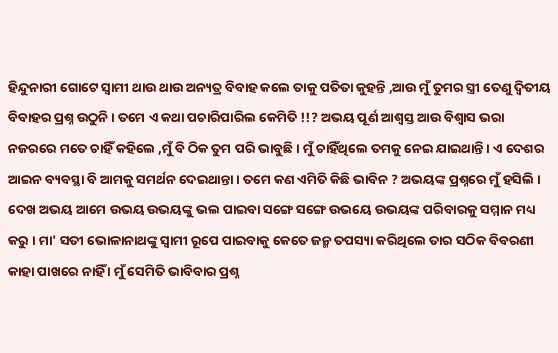ହିନ୍ଦୁନାରୀ ଗୋଟେ ସ୍ୱାମୀ ଥାଉ ଥାଉ ଅନ୍ୟତ୍ର ବିବାହ କଲେ ତାକୁ ପତିତା କୁହନ୍ତି ,ଆଉ ମୁଁ ତୁମର ସ୍ତ୍ରୀ ତେଣୁ ଦ୍ଵିତୀୟ ବିବାହର ପ୍ରଶ୍ନ ଉଠୁନି । ତମେ ଏ କଥା ପଚାରିପାରିଲ କେମିତି !!? ଅଭୟ ପୂର୍ଣ ଆଶ୍ୱସ୍ତ ଆଉ ବିଶ୍ୱାସ ଭରା ନଜରରେ ମତେ ଚାହିଁ କହିଲେ ,ମୁଁ ବି ଠିକ ତୁମ ପରି ଭାବୁଛି । ମୁଁ ଚାହିଁଥିଲେ ତମକୁ ନେଇ ଯାଇଥାନ୍ତି । ଏ ଦେଶର ଆଇନ ବ୍ୟବସ୍ଥା ବି ଆମକୁ ସମର୍ଥନ ଦେଇଥାନ୍ତା । ତମେ କଣ ଏମିତି କିଛି ଭାବିନ ? ଅଭୟଙ୍କ ପ୍ରଶ୍ନରେ ମୁଁ ହସିଲି । ଦେଖ ଅଭୟ ଆମେ ଉଭୟ ଉଭୟଙ୍କୁ ଭଲ ପାଇବା ସଙ୍ଗେ ସଙ୍ଗେ ଉଭୟେ ଉଭୟଙ୍କ ପରିବାରକୁ ସମ୍ମାନ ମଧ୍ୟ କରୁ । ମା' ସତୀ ଭୋଳାନାଥଙ୍କୁ ସ୍ୱାମୀ ରୂପେ ପାଇବାକୁ କେତେ ଜନ୍ମ ତପସ୍ୟା କରିଥିଲେ ତାର ସଠିକ ବିବରଣୀ କାହା ପାଖରେ ନାହିଁ । ମୁଁ ସେମିତି ଭାବିବାର ପ୍ରଶ୍ନ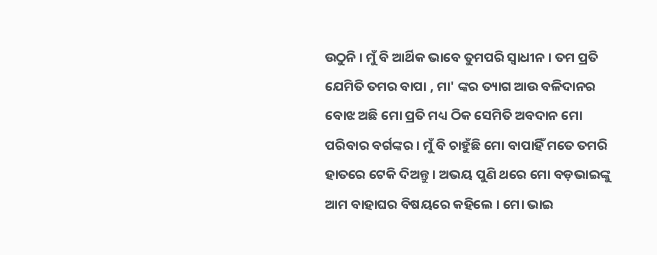ଉଠୁନି । ମୁଁ ବି ଆର୍ଥିକ ଭାବେ ତୁମପରି ସ୍ୱାଧୀନ । ତମ ପ୍ରତି ଯେମିତି ତମର ବାପା , ମା' ଙ୍କର ତ୍ୟାଗ ଆଉ ବଳିଦାନର ବୋଝ ଅଛି ମୋ ପ୍ରତି ମଧ୍ୟ ଠିକ ସେମିତି ଅବଦାନ ମୋ ପରିବାର ବର୍ଗଙ୍କର । ମୁଁ ବି ଚାହୁଁଛି ମୋ ବାପାହିଁ ମତେ ତମରି ହାତରେ ଟେକି ଦିଅନ୍ତୁ । ଅଭୟ ପୁଣି ଥରେ ମୋ ବଡ଼ଭାଇଙ୍କୁ ଆମ ବାହାଘର ବିଷୟରେ କହିଲେ । ମୋ ଭାଇ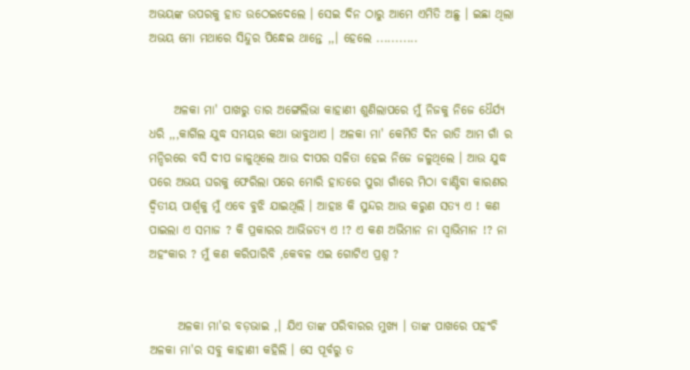ଅଭୟଙ୍କ ଉପରକୁ ହାତ ଉଠେଇଦେଲେ । ସେଇ ଦିନ ଠାରୁ ଆମେ ଏମିତି ଅଛୁ । ଇଛା ଥିଲା ଅଭୟ ମୋ ମଥାରେ ସିନ୍ଦୁର ପିନ୍ଧେଇ ଥାନ୍ତେ ,,। ହେଲେ ...........


     ଅଳକା ମା' ପାଖରୁ ତାର ଅଙ୍ଗେଲିଭା କାହାଣୀ ଶୁଣିଲାପରେ ମୁଁ ନିଜକୁ ନିଜେ ଧୈର୍ଯ୍ୟ ଧରି ,,,କାର୍ଗିଲ ଯୁଦ୍ଧ ସମୟର କଥା ଭାବୁଥାଏ । ଅଳକା ମା' କେମିତି ଦିନ ରାତି ଆମ ଗାଁ ର ମନ୍ଦିରରେ ବସି ଦୀପ ଜାଳୁଥିଲେ ଆଉ ଦୀପର ସଳିତା ହେଇ ନିଜେ ଜଳୁଥିଲେ । ଆଉ ଯୁଦ୍ଧ ପରେ ଅଭୟ ଘରକୁ ଫେରିଲା ପରେ ମୋରି ହାତରେ ପୁରା ଗାଁରେ ମିଠା ବାଣ୍ଟିବା କାରଣର ଦ୍ଵିତୀୟ ପାର୍ଶ୍ଵକୁ ମୁଁ ଏବେ ବୁଝି ଯାଇଥିଲି । ଆହାଃ କି ସୁନ୍ଦର ଆଉ କରୁଣ ସତ୍ୟ ଏ ! କଣ ପାଇଲା ଏ ସମାଜ ? କି ପ୍ରକାରର ଆଭିଜତ୍ୟ ଏ !? ଏ କଣ ଅଭିମାନ ନା ସ୍ୱାଭିମାନ !? ନା ଅହଂକାର ? ମୁଁ କଣ କରିପାରିବି ,କେବଳ ଏଇ ଗୋଟିଏ ପ୍ରଶ୍ନ ?


      ଅଳକା ମା'ର ବଡ଼ଭାଇ ,। ଯିଏ ତାଙ୍କ ପରିବାରର ମୁଖ୍ୟ । ତାଙ୍କ ପାଖରେ ପହଂଚି ଅଳକା ମା'ର ସବୁ କାହାଣୀ କହିଲି । ସେ ପୂର୍ବରୁ ତ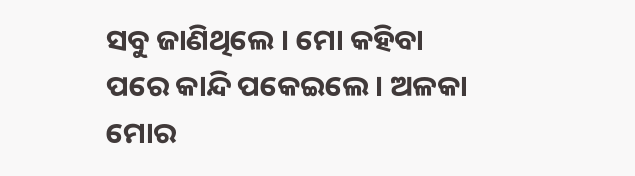ସବୁ ଜାଣିଥିଲେ । ମୋ କହିବା ପରେ କାନ୍ଦି ପକେଇଲେ । ଅଳକା ମୋର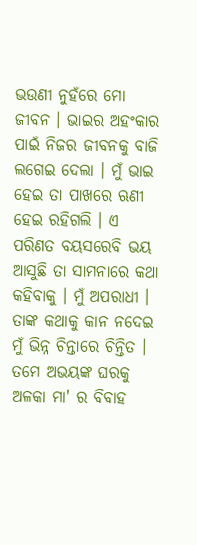ଭଉଣୀ ନୁହଁରେ ମୋ ଜୀବନ । ଭାଇର ଅହଂକାର ପାଇଁ ନିଜର ଜୀବନକୁ ବାଜି ଲଗେଇ ଦେଲା । ମୁଁ ଭାଇ ହେଇ ତା ପାଖରେ ଋଣୀ ହେଇ ରହିଗଲି । ଏ ପରିଣତ ବୟସରେବି ଭୟ ଆସୁଛି ତା ସାମନାରେ କଥା କହିବାକୁ । ମୁଁ ଅପରାଧୀ । ତାଙ୍କ କଥାକୁ କାନ ନଦେଇ ମୁଁ ଭିନ୍ନ ଚିନ୍ତାରେ ଚିନ୍ତିତ । ତମେ ଅଭୟଙ୍କ ଘରକୁ ଅଳକା ମା' ର ବିବାହ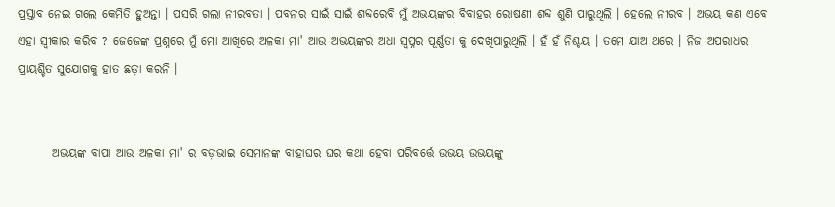ପ୍ରସ୍ତାବ ନେଇ ଗଲେ କେମିତି ହୁଅନ୍ତା । ପସରି ଗଲା ନୀରବତା । ପବନର ସାଇଁ ସାଇଁ ଶବ୍ଦରେବି ମୁଁ ଅଭୟଙ୍କର ବିବାହର ରୋଷଣୀ ଶବ୍ଦ ଶୁଣି ପାରୁଥିଲି । ହେଲେ ନୀରବ । ଅଭୟ କଣ ଏବେ ଏହା ସ୍ଵୀକାର କରିବ ? ଜେଜେଙ୍କ ପ୍ରଶ୍ନରେ ମୁଁ ମୋ ଆଖିରେ ଅଳକା ମା' ଆଉ ଅଭୟଙ୍କର ଅଧା ସ୍ୱପ୍ନର ପୂର୍ଣ୍ଣତା କୁ ଦେଖିପାରୁଥିଲି । ହଁ ହଁ ନିଶ୍ଚୟ । ତମେ ଯାଅ ଥରେ । ନିଜ ଅପରାଧର ପ୍ରାୟଶ୍ଚିତ ସୁଯୋଗକୁ ହାତ ଛଡ଼ା କରନି ।


       ଅଭୟଙ୍କ ବାପା ଆଉ ଅଳକା ମା' ର ବଡ଼ଭାଇ ସେମାନଙ୍କ ବାହାଘର ଘର କଥା ହେବା ପରିବର୍ତ୍ତେ ଉଭୟ ଉଭୟଙ୍କୁ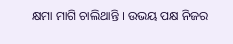କ୍ଷମା ମାଗି ଚାଲିଥାନ୍ତି । ଉଭୟ ପକ୍ଷ ନିଜର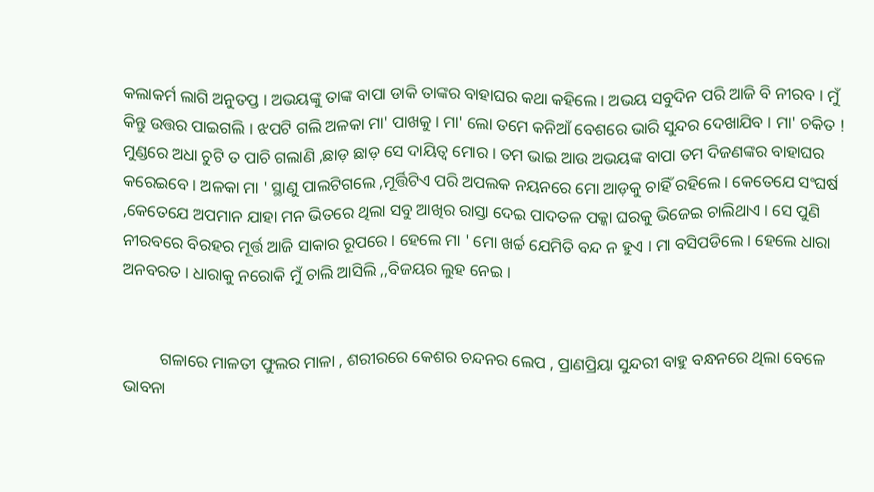କଲାକର୍ମ ଲାଗି ଅନୁତପ୍ତ । ଅଭୟଙ୍କୁ ତାଙ୍କ ବାପା ଡାକି ତାଙ୍କର ବାହାଘର କଥା କହିଲେ । ଅଭୟ ସବୁଦିନ ପରି ଆଜି ବି ନୀରବ । ମୁଁ କିନ୍ତୁ ଉତ୍ତର ପାଇଗଲି । ଝପଟି ଗଲି ଅଳକା ମା' ପାଖକୁ । ମା' ଲୋ ତମେ କନିଆଁ ବେଶରେ ଭାରି ସୁନ୍ଦର ଦେଖାଯିବ । ମା' ଚକିତ ! ମୁଣ୍ଡରେ ଅଧା ଚୁଟି ତ ପାଚି ଗଲାଣି ,ଛାଡ଼ ଛାଡ଼ ସେ ଦାୟିତ୍ୱ ମୋର । ତମ ଭାଇ ଆଉ ଅଭୟଙ୍କ ବାପା ତମ ଦିଜଣଙ୍କର ବାହାଘର କରେଇବେ । ଅଳକା ମା ' ସ୍ଥାଣୁ ପାଲଟିଗଲେ ,ମୂର୍ତ୍ତିଟିଏ ପରି ଅପଲକ ନୟନରେ ମୋ ଆଡ଼କୁ ଚାହିଁ ରହିଲେ । କେତେଯେ ସଂଘର୍ଷ ,କେତେଯେ ଅପମାନ ଯାହା ମନ ଭିତରେ ଥିଲା ସବୁ ଆଖିର ରାସ୍ତା ଦେଇ ପାଦତଳ ପକ୍କା ଘରକୁ ଭିଜେଇ ଚାଲିଥାଏ । ସେ ପୁଣି ନୀରବରେ ବିରହର ମୂର୍ତ୍ତ ଆଜି ସାକାର ରୂପରେ । ହେଲେ ମା ' ମୋ ଖର୍ଚ୍ଚ ଯେମିତି ବନ୍ଦ ନ ହୁଏ । ମା ବସିପଡିଲେ । ହେଲେ ଧାରା ଅନବରତ । ଧାରାକୁ ନରୋକି ମୁଁ ଚାଲି ଆସିଲି ,,ବିଜୟର ଲୁହ ନେଇ ।


         ଗଳାରେ ମାଳତୀ ଫୁଲର ମାଳା , ଶରୀରରେ କେଶର ଚନ୍ଦନର ଲେପ , ପ୍ରାଣପ୍ରିୟା ସୁନ୍ଦରୀ ବାହୁ ବନ୍ଧନରେ ଥିଲା ବେଳେ ଭାବନା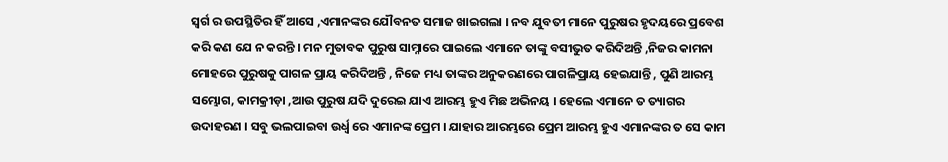ସ୍ୱର୍ଗ ର ଉପସ୍ଥିତିର ହିଁ ଆସେ ,ଏମାନଙ୍କର ଯୌବନତ ସମାଜ ଖାଇଗଲା । ନବ ଯୁବତୀ ମାନେ ପୁରୁଷର ହୃଦୟରେ ପ୍ରବେଶ କରି କଣ ଯେ ନ କରନ୍ତି । ମନ ମୁତାବକ ପୁରୁଷ ସାମ୍ନାରେ ପାଇଲେ ଏମାନେ ତାଙ୍କୁ ବସୀଭୁତ କରିଦିଅନ୍ତି ,ନିଜର କାମନା ମୋହରେ ପୁରୁଷକୁ ପାଗଳ ପ୍ରାୟ କରିଦିଅନ୍ତି , ନିଜେ ମଧ୍ୟ ତାଙ୍କର ଅନୁକରଣରେ ପାଗଳିପ୍ରାୟ ହେଇଯାନ୍ତି , ପୁଣି ଆରମ୍ଭ ସମ୍ଭୋଗ, କାମକ୍ରୀଡ଼ା ,ଆଉ ପୁରୁଷ ଯଦି ଦୁରେଇ ଯାଏ ଆରମ୍ଭ ହୁଏ ମିଛ ଅଭିନୟ । ହେଲେ ଏମାନେ ତ ତ୍ୟାଗର ଉଦାହରଣ । ସବୁ ଭଲପାଇବା ଉର୍ଧ୍ଵ ରେ ଏମାନଙ୍କ ପ୍ରେମ । ଯାହାର ଆରମ୍ଭରେ ପ୍ରେମ ଆରମ୍ଭ ହୁଏ ଏମାନଙ୍କର ତ ସେ କାମ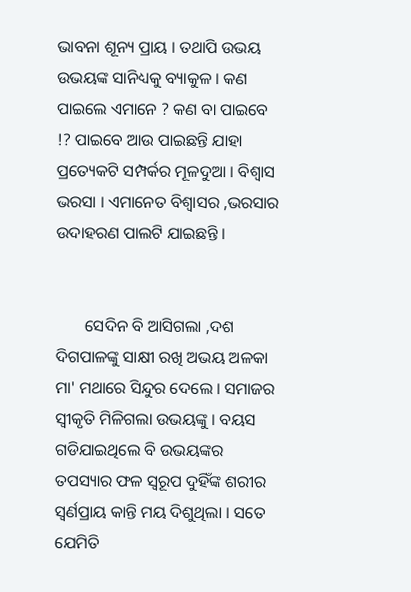ଭାବନା ଶୂନ୍ୟ ପ୍ରାୟ । ତଥାପି ଉଭୟ ଉଭୟଙ୍କ ସାନିଧ୍ୟକୁ ବ୍ୟାକୁଳ । କଣ ପାଇଲେ ଏମାନେ ? କଣ ବା ପାଇବେ !? ପାଇବେ ଆଉ ପାଇଛନ୍ତି ଯାହା ପ୍ରତ୍ୟେକଟି ସମ୍ପର୍କର ମୂଳଦୁଆ । ବିଶ୍ୱାସ ଭରସା । ଏମାନେତ ବିଶ୍ୱାସର ,ଭରସାର ଉଦାହରଣ ପାଲଟି ଯାଇଛନ୍ତି ।


       ସେଦିନ ବି ଆସିଗଲା ,ଦଶ ଦିଗପାଳଙ୍କୁ ସାକ୍ଷୀ ରଖି ଅଭୟ ଅଳକା ମା' ମଥାରେ ସିନ୍ଦୁର ଦେଲେ । ସମାଜର ସ୍ୱୀକୃତି ମିଳିଗଲା ଉଭୟଙ୍କୁ । ବୟସ ଗଡିଯାଇଥିଲେ ବି ଉଭୟଙ୍କର ତପସ୍ୟାର ଫଳ ସ୍ୱରୂପ ଦୁହିଁଙ୍କ ଶରୀର ସ୍ଵର୍ଣପ୍ରାୟ କାନ୍ତି ମୟ ଦିଶୁଥିଲା । ସତେ ଯେମିତି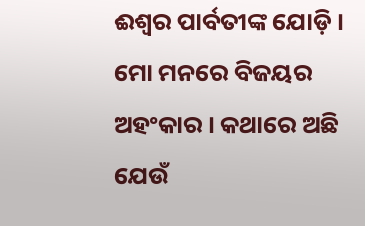ଈଶ୍ୱର ପାର୍ବତୀଙ୍କ ଯୋଡ଼ି । ମୋ ମନରେ ବିଜୟର ଅହଂକାର । କଥାରେ ଅଛି ଯେଉଁ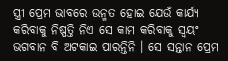ସ୍ତ୍ରୀ ପ୍ରେମ ଭାବରେ ଉନ୍ମତ ହୋଇ ଯେଉଁ କାର୍ଯ୍ୟ କରିବାକୁ ନିଷ୍ପତ୍ତି ନିଏ ସେ କାମ କରିବାକୁ ସ୍ୱୟଂ ଭଗବାନ ବି ଅଟକାଇ ପାରନ୍ତିନି । ସେ ସନ୍ତାନ ପ୍ରେମ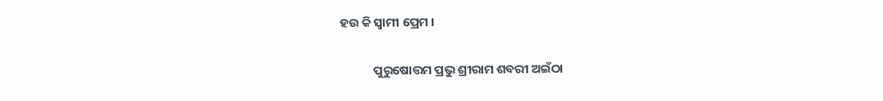ହଉ କି ସ୍ୱାମୀ ପ୍ରେମ ।

            ପୁରୁଷୋତ୍ତମ ପ୍ରଭୁ ଶ୍ରୀରାମ ଶବରୀ ଅଇଁଠା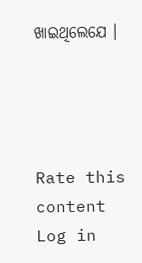ଖାଇଥିଲେଯେ ।




Rate this content
Log in